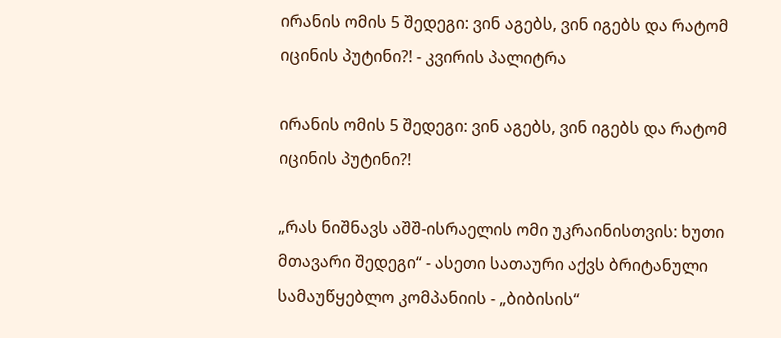ირანის ომის 5 შედეგი: ვინ აგებს, ვინ იგებს და რატომ იცინის პუტინი?! - კვირის პალიტრა

ირანის ომის 5 შედეგი: ვინ აგებს, ვინ იგებს და რატომ იცინის პუტინი?!

„რას ნიშნავს აშშ-ისრაელის ომი უკრაინისთვის: ხუთი მთავარი შედეგი“ - ასეთი სათაური აქვს ბრიტანული სამაუწყებლო კომპანიის - „ბიბისის“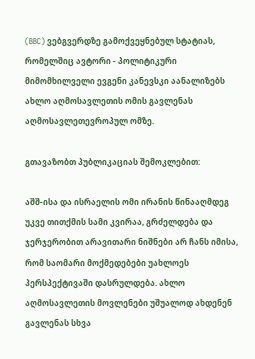(BBC) ვებგვერდზე გამოქვეყნებულ სტატიას, რომელშიც ავტორი - პოლიტიკური მიმომხილველი ევგენი კანევსკი აანალიზებს ახლო აღმოსავლეთის ომის გავლენას აღმოსავლეთევროპულ ომზე.

გთავაზობთ პუბლიკაციას შემოკლებით:

აშშ-ისა და ისრაელის ომი ირანის წინააღმდეგ უკვე თითქმის სამი კვირაა, გრძელდება და ჯერჯერობით არავითარი ნიშნები არ ჩანს იმისა, რომ საომარი მოქმედებები უახლოეს პერსპექტივაში დასრულდება. ახლო აღმოსავლეთის მოვლენები უშუალოდ ახდენენ გავლენას სხვა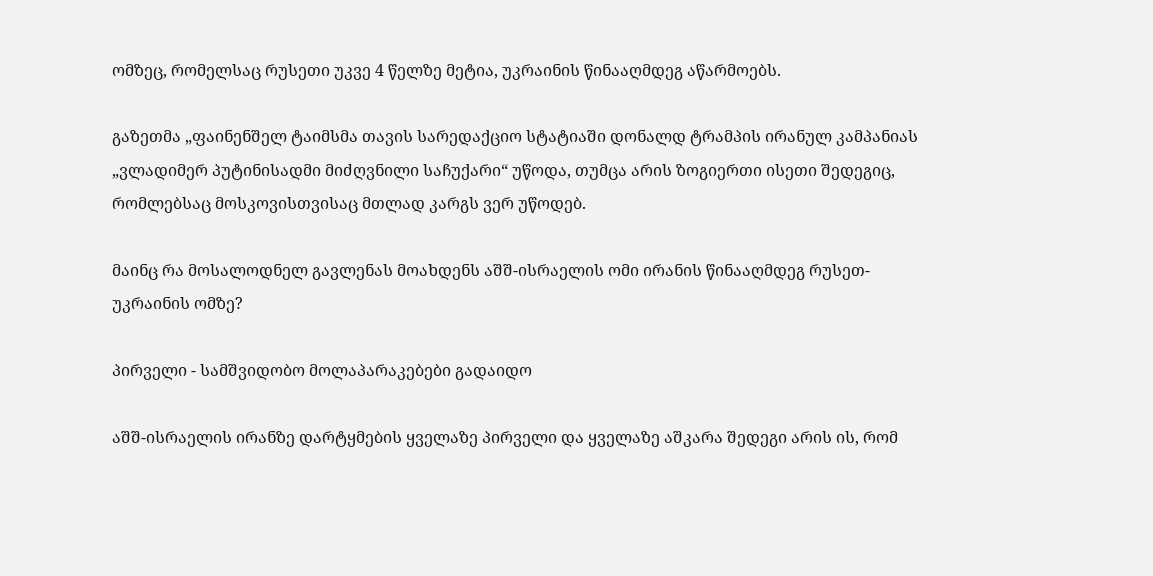ომზეც, რომელსაც რუსეთი უკვე 4 წელზე მეტია, უკრაინის წინააღმდეგ აწარმოებს.

გაზეთმა „ფაინენშელ ტაიმსმა თავის სარედაქციო სტატიაში დონალდ ტრამპის ირანულ კამპანიას „ვლადიმერ პუტინისადმი მიძღვნილი საჩუქარი“ უწოდა, თუმცა არის ზოგიერთი ისეთი შედეგიც, რომლებსაც მოსკოვისთვისაც მთლად კარგს ვერ უწოდებ.

მაინც რა მოსალოდნელ გავლენას მოახდენს აშშ-ისრაელის ომი ირანის წინააღმდეგ რუსეთ-უკრაინის ომზე?

პირველი - სამშვიდობო მოლაპარაკებები გადაიდო

აშშ-ისრაელის ირანზე დარტყმების ყველაზე პირველი და ყველაზე აშკარა შედეგი არის ის, რომ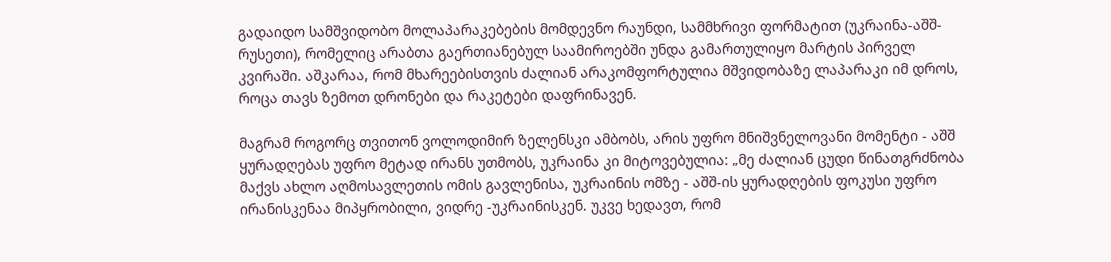გადაიდო სამშვიდობო მოლაპარაკებების მომდევნო რაუნდი, სამმხრივი ფორმატით (უკრაინა-აშშ-რუსეთი), რომელიც არაბთა გაერთიანებულ საამიროებში უნდა გამართულიყო მარტის პირველ კვირაში. აშკარაა, რომ მხარეებისთვის ძალიან არაკომფორტულია მშვიდობაზე ლაპარაკი იმ დროს, როცა თავს ზემოთ დრონები და რაკეტები დაფრინავენ.

მაგრამ როგორც თვითონ ვოლოდიმირ ზელენსკი ამბობს, არის უფრო მნიშვნელოვანი მომენტი - აშშ ყურადღებას უფრო მეტად ირანს უთმობს, უკრაინა კი მიტოვებულია: „მე ძალიან ცუდი წინათგრძნობა მაქვს ახლო აღმოსავლეთის ომის გავლენისა, უკრაინის ომზე - აშშ-ის ყურადღების ფოკუსი უფრო ირანისკენაა მიპყრობილი, ვიდრე -უკრაინისკენ. უკვე ხედავთ, რომ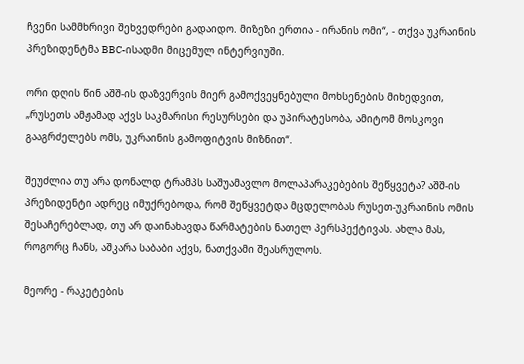ჩვენი სამმხრივი შეხვედრები გადაიდო. მიზეზი ერთია - ირანის ომი“, - თქვა უკრაინის პრეზიდენტმა BBC-ისადმი მიცემულ ინტერვიუში.

ორი დღის წინ აშშ-ის დაზვერვის მიერ გამოქვეყნებული მოხსენების მიხედვით, „რუსეთს ამჟამად აქვს საკმარისი რესურსები და უპირატესობა, ამიტომ მოსკოვი გააგრძელებს ომს, უკრაინის გამოფიტვის მიზნით“.

შეუძლია თუ არა დონალდ ტრამპს საშუამავლო მოლაპარაკებების შეწყვეტა? აშშ-ის პრეზიდენტი ადრეც იმუქრებოდა, რომ შეწყვეტდა მცდელობას რუსეთ-უკრაინის ომის შესაჩერებლად, თუ არ დაინახავდა წარმატების ნათელ პერსპექტივას. ახლა მას, როგორც ჩანს, აშკარა საბაბი აქვს, ნათქვამი შეასრულოს.

მეორე - რაკეტების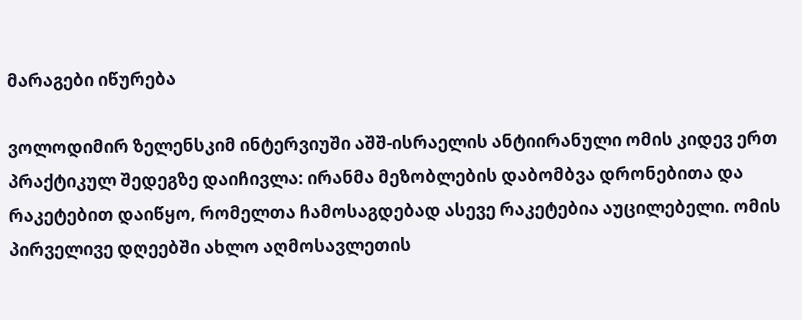მარაგები იწურება

ვოლოდიმირ ზელენსკიმ ინტერვიუში აშშ-ისრაელის ანტიირანული ომის კიდევ ერთ პრაქტიკულ შედეგზე დაიჩივლა: ირანმა მეზობლების დაბომბვა დრონებითა და რაკეტებით დაიწყო, რომელთა ჩამოსაგდებად ასევე რაკეტებია აუცილებელი. ომის პირველივე დღეებში ახლო აღმოსავლეთის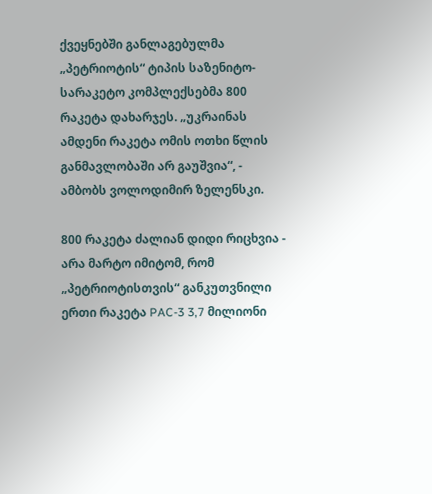ქვეყნებში განლაგებულმა „პეტრიოტის“ ტიპის საზენიტო-სარაკეტო კომპლექსებმა 800 რაკეტა დახარჯეს. „უკრაინას ამდენი რაკეტა ომის ოთხი წლის განმავლობაში არ გაუშვია“, - ამბობს ვოლოდიმირ ზელენსკი.

800 რაკეტა ძალიან დიდი რიცხვია - არა მარტო იმიტომ, რომ „პეტრიოტისთვის“ განკუთვნილი ერთი რაკეტა PAC-3 3,7 მილიონი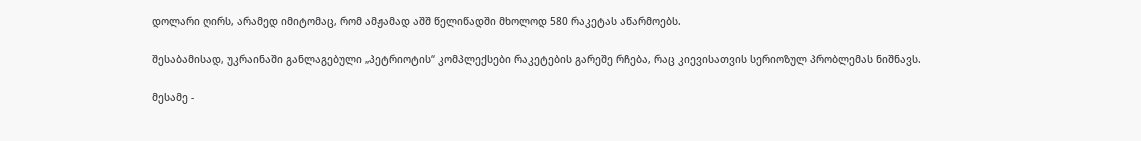დოლარი ღირს, არამედ იმიტომაც, რომ ამჟამად აშშ წელიწადში მხოლოდ 580 რაკეტას აწარმოებს.

შესაბამისად, უკრაინაში განლაგებული „პეტრიოტის“ კომპლექსები რაკეტების გარეშე რჩება, რაც კიევისათვის სერიოზულ პრობლემას ნიშნავს.

მესამე -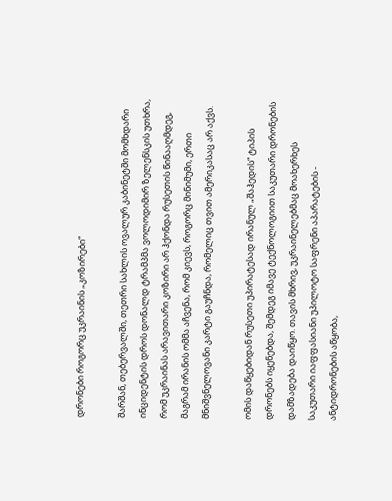დრონები როგორც უკრაინის „კოზირები“

შარშან, თებერვალში, თეთრი სახლის ოვალურ კაბინეტში მომხდარი ინციდენტის დროს დონალდ ტრამპმა ვოლოდიმირ ზელენსკის უთხრა, რომ უკრაინას არავითარი კოზირი არ ჰქონდა რუსეთის წინააღმდეგ, მაგრამ ირანის ომმა აჩვენა, რომ კიევს, როგორც მინიმუმი, ერთი მნიშვნელოვანი კარტი გაუჩნდა, რომელიც თვით ამერიკასაც არ აქვს.

ომის დაწყებიდან რუსეთი უპირატესად ირანულ „შაჰედის“ ტიპის დრონებს იყენებდა, შემდეგ იმავე ტექნოლოგიით საკუთარი დრონების დამზადება დაიწყო. თავის მხრივ, უკრაინელებმაც მოახერხეს საკუთარი იაფფასიანი უპილოტო საფრენი აპარატების - ანტიდრონების აწყობა,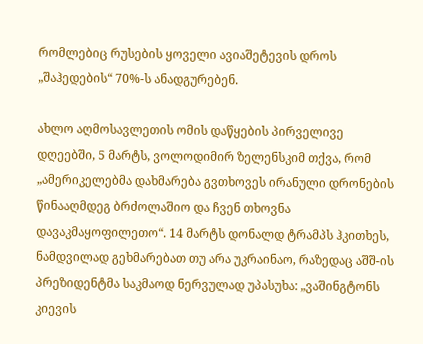რომლებიც რუსების ყოველი ავიაშეტევის დროს „შაჰედების“ 70%-ს ანადგურებენ.

ახლო აღმოსავლეთის ომის დაწყების პირველივე დღეებში, 5 მარტს, ვოლოდიმირ ზელენსკიმ თქვა, რომ „ამერიკელებმა დახმარება გვთხოვეს ირანული დრონების წინააღმდეგ ბრძოლაშიო და ჩვენ თხოვნა დავაკმაყოფილეთო“. 14 მარტს დონალდ ტრამპს ჰკითხეს, ნამდვილად გეხმარებათ თუ არა უკრაინაო, რაზედაც აშშ-ის პრეზიდენტმა საკმაოდ ნერვულად უპასუხა: „ვაშინგტონს კიევის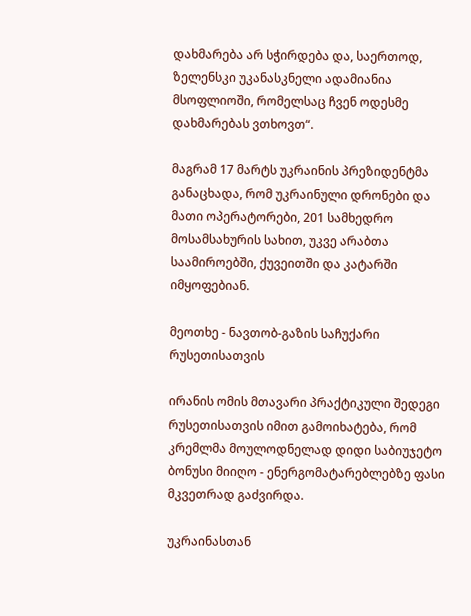დახმარება არ სჭირდება და, საერთოდ, ზელენსკი უკანასკნელი ადამიანია მსოფლიოში, რომელსაც ჩვენ ოდესმე დახმარებას ვთხოვთ“.

მაგრამ 17 მარტს უკრაინის პრეზიდენტმა განაცხადა, რომ უკრაინული დრონები და მათი ოპერატორები, 201 სამხედრო მოსამსახურის სახით, უკვე არაბთა საამიროებში, ქუვეითში და კატარში იმყოფებიან.

მეოთხე - ნავთობ-გაზის საჩუქარი რუსეთისათვის

ირანის ომის მთავარი პრაქტიკული შედეგი რუსეთისათვის იმით გამოიხატება, რომ კრემლმა მოულოდნელად დიდი საბიუჯეტო ბონუსი მიიღო - ენერგომატარებლებზე ფასი მკვეთრად გაძვირდა.

უკრაინასთან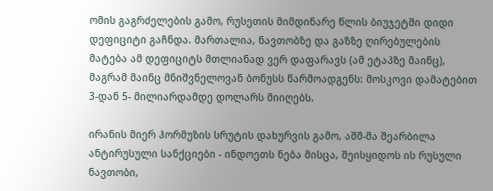ომის გაგრძელების გამო, რუსეთის მიმდინარე წლის ბიუჯეტში დიდი დეფიციტი გაჩნდა. მართალია, ნავთობზე და გაზზე ღირებულების მატება ამ დეფიციტს მთლიანად ვერ დაფარავს (ამ ეტაპზე მაინც), მაგრამ მაინც მნიშვნელოვან ბონუსს წარმოადგენს: მოსკოვი დამატებით 3-დან 5- მილიარდამდე დოლარს მიიღებს.

ირანის მიერ ჰორმუზის სრუტის დახურვის გამო, აშშ-მა შეარბილა ანტირუსული სანქციები - ინდოეთს ნება მისცა, შეისყიდოს ის რუსული ნავთობი,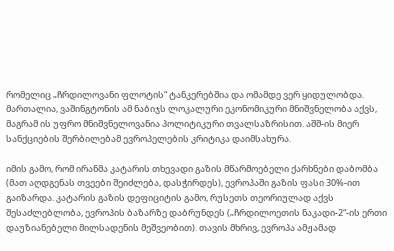რომელიც „ჩრდილოვანი ფლოტის“ ტანკერებშია და ომამდე ვერ ყიდულობდა. მართალია, ვაშინგტონის ამ ნაბიჯს ლოკალური ეკონომიკური მნიშვნელობა აქვს, მაგრამ ის უფრო მნიშვნელოვანია პოლიტიკური თვალსაზრისით. აშშ-ის მიერ სანქციების შერბილებამ ევროპელების კრიტიკა დაიმსახურა.

იმის გამო, რომ ირანმა კატარის თხევადი გაზის მწარმოებელი ქარხნები დაბომბა (მათ აღდგენას თვეები შეიძლება, დასჭირდეს), ევროპაში გაზის ფასი 30%-ით გაიზარდა. კატარის გაზის დეფიციტის გამო, რუსეთს თეორიულად აქვს შესაძლებლობა, ევროპის ბაზარზე დაბრუნდეს („ჩრდილოეთის ნაკადი-2“-ის ერთი დაუზიანებელი მილსადენის მეშვეობით). თავის მხრივ, ევროპა ამჟამად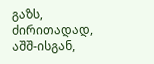გაზს, ძირითადად, აშშ-ისგან,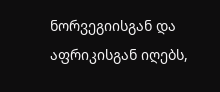ნორვეგიისგან და აფრიკისგან იღებს,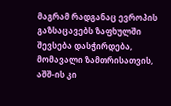მაგრამ რადგანაც ევროპის გაზსაცავებს ზაფხულში შევსება დასჭირდება, მომავალი ზამთრისათვის, აშშ-ის კი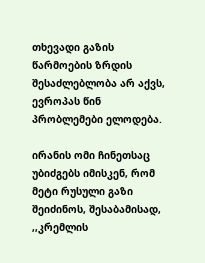თხევადი გაზის წარმოების ზრდის შესაძლებლობა არ აქვს, ევროპას წინ პრობლემები ელოდება.

ირანის ომი ჩინეთსაც უბიძგებს იმისკენ, რომ მეტი რუსული გაზი შეიძინოს, შესაბამისად, ,,კრემლის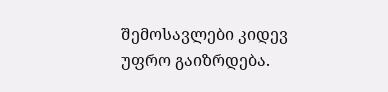შემოსავლები კიდევ უფრო გაიზრდება.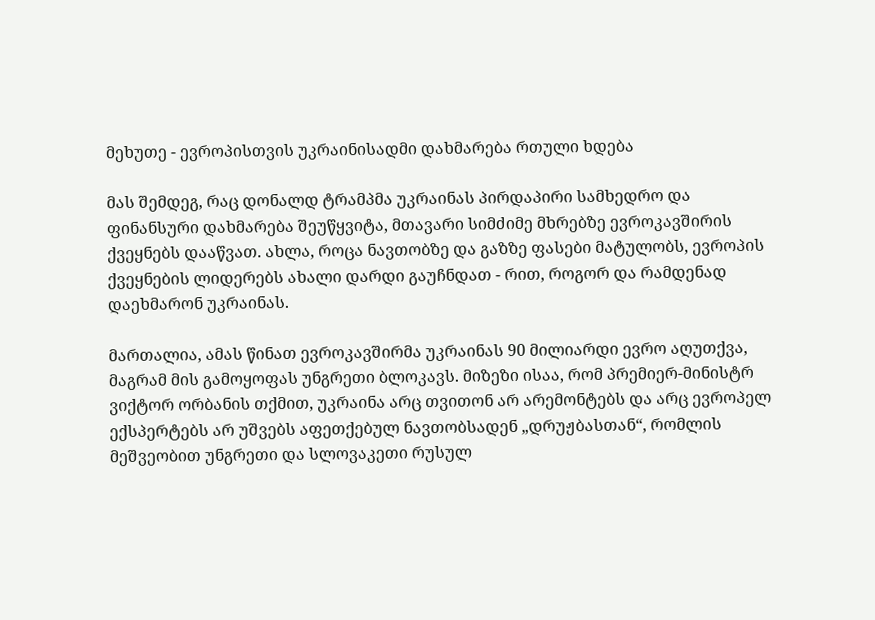მეხუთე - ევროპისთვის უკრაინისადმი დახმარება რთული ხდება

მას შემდეგ, რაც დონალდ ტრამპმა უკრაინას პირდაპირი სამხედრო და ფინანსური დახმარება შეუწყვიტა, მთავარი სიმძიმე მხრებზე ევროკავშირის ქვეყნებს დააწვათ. ახლა, როცა ნავთობზე და გაზზე ფასები მატულობს, ევროპის ქვეყნების ლიდერებს ახალი დარდი გაუჩნდათ - რით, როგორ და რამდენად დაეხმარონ უკრაინას.

მართალია, ამას წინათ ევროკავშირმა უკრაინას 90 მილიარდი ევრო აღუთქვა, მაგრამ მის გამოყოფას უნგრეთი ბლოკავს. მიზეზი ისაა, რომ პრემიერ-მინისტრ ვიქტორ ორბანის თქმით, უკრაინა არც თვითონ არ არემონტებს და არც ევროპელ ექსპერტებს არ უშვებს აფეთქებულ ნავთობსადენ „დრუჟბასთან“, რომლის მეშვეობით უნგრეთი და სლოვაკეთი რუსულ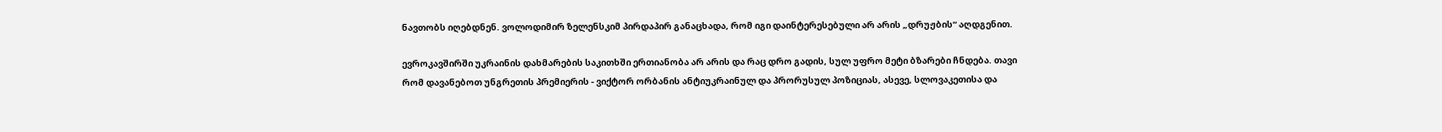ნავთობს იღებდნენ. ვოლოდიმირ ზელენსკიმ პირდაპირ განაცხადა, რომ იგი დაინტერესებული არ არის „დრუჟბის“ აღდგენით.

ევროკავშირში უკრაინის დახმარების საკითხში ერთიანობა არ არის და რაც დრო გადის, სულ უფრო მეტი ბზარები ჩნდება. თავი რომ დავანებოთ უნგრეთის პრემიერის - ვიქტორ ორბანის ანტიუკრაინულ და პრორუსულ პოზიციას, ასევე, სლოვაკეთისა და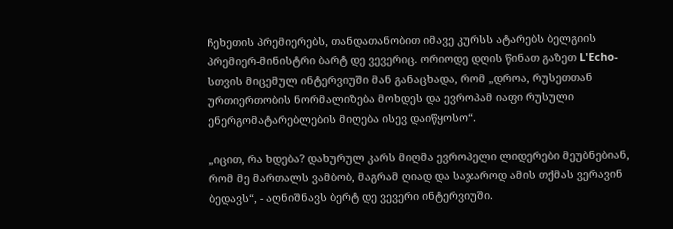ჩეხეთის პრემიერებს, თანდათანობით იმავე კურსს ატარებს ბელგიის პრემიერ-მინისტრი ბარტ დე ვევერიც. ორიოდე დღის წინათ გაზეთ L'Echo-სთვის მიცემულ ინტერვიუში მან განაცხადა, რომ „დროა, რუსეთთან ურთიერთობის ნორმალიზება მოხდეს და ევროპამ იაფი რუსული ენერგომატარებლების მიღება ისევ დაიწყოსო“.

„იცით, რა ხდება? დახურულ კარს მიღმა ევროპელი ლიდერები მეუბნებიან, რომ მე მართალს ვამბობ, მაგრამ ღიად და საჯაროდ ამის თქმას ვერავინ ბედავს“, - აღნიშნავს ბერტ დე ვევერი ინტერვიუში.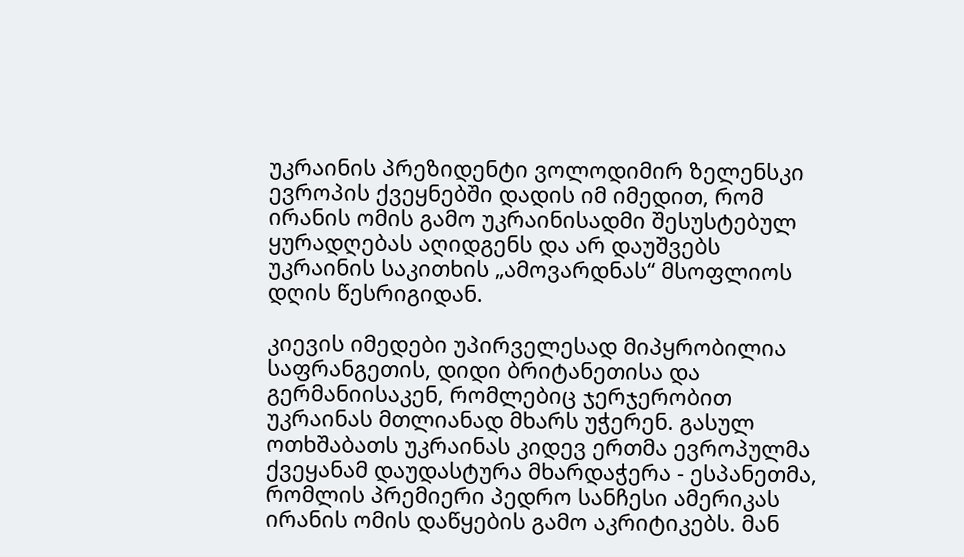უკრაინის პრეზიდენტი ვოლოდიმირ ზელენსკი ევროპის ქვეყნებში დადის იმ იმედით, რომ ირანის ომის გამო უკრაინისადმი შესუსტებულ ყურადღებას აღიდგენს და არ დაუშვებს უკრაინის საკითხის „ამოვარდნას“ მსოფლიოს დღის წესრიგიდან.

კიევის იმედები უპირველესად მიპყრობილია საფრანგეთის, დიდი ბრიტანეთისა და გერმანიისაკენ, რომლებიც ჯერჯერობით უკრაინას მთლიანად მხარს უჭერენ. გასულ ოთხშაბათს უკრაინას კიდევ ერთმა ევროპულმა ქვეყანამ დაუდასტურა მხარდაჭერა - ესპანეთმა, რომლის პრემიერი პედრო სანჩესი ამერიკას ირანის ომის დაწყების გამო აკრიტიკებს. მან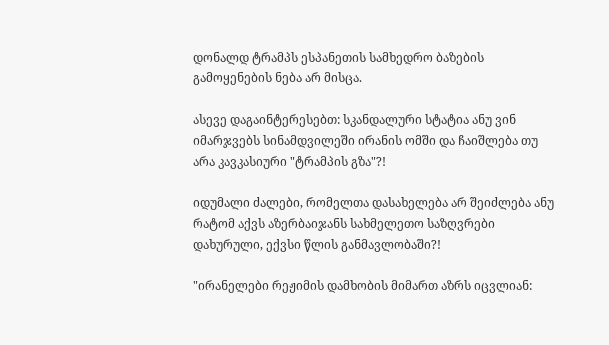დონალდ ტრამპს ესპანეთის სამხედრო ბაზების გამოყენების ნება არ მისცა.

ასევე დაგაინტერესებთ: სკანდალური სტატია ანუ ვინ იმარჯვებს სინამდვილეში ირანის ომში და ჩაიშლება თუ არა კავკასიური "ტრამპის გზა"?!

იდუმალი ძალები, რომელთა დასახელება არ შეიძლება ანუ რატომ აქვს აზერბაიჯანს სახმელეთო საზღვრები დახურული, ექვსი წლის განმავლობაში?!

"ირანელები რეჟიმის დამხობის მიმართ აზრს იცვლიან: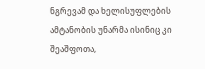ნგრევამ და ხელისუფლების ამტანობის უნარმა ისინიც კი შეაშფოთა,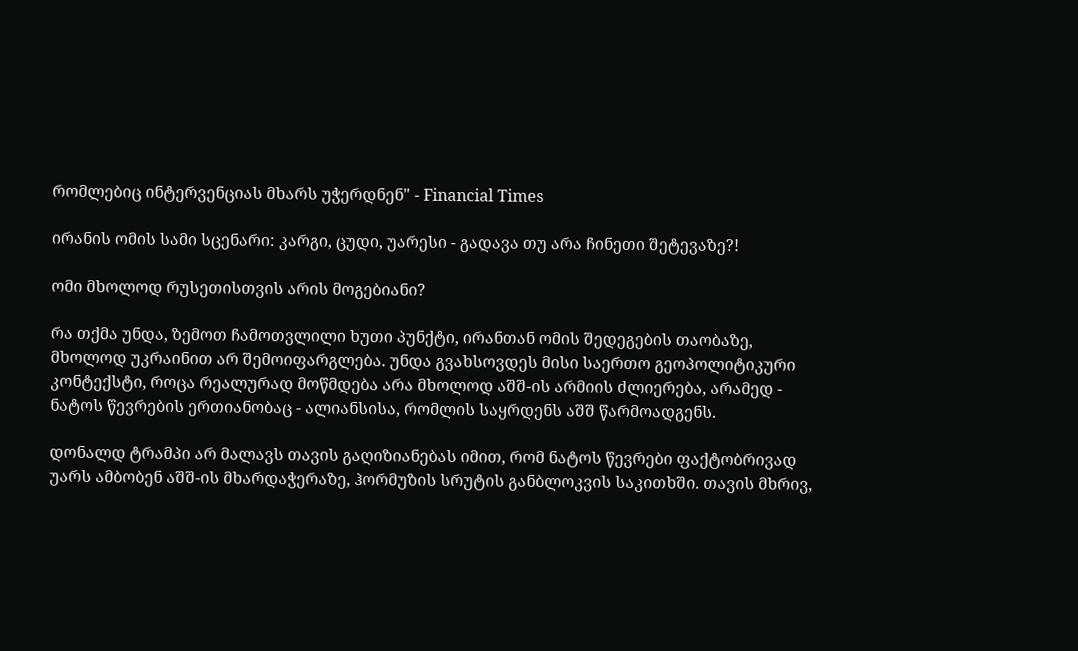რომლებიც ინტერვენციას მხარს უჭერდნენ" - Financial Times

ირანის ომის სამი სცენარი: კარგი, ცუდი, უარესი - გადავა თუ არა ჩინეთი შეტევაზე?!

ომი მხოლოდ რუსეთისთვის არის მოგებიანი?

რა თქმა უნდა, ზემოთ ჩამოთვლილი ხუთი პუნქტი, ირანთან ომის შედეგების თაობაზე, მხოლოდ უკრაინით არ შემოიფარგლება. უნდა გვახსოვდეს მისი საერთო გეოპოლიტიკური კონტექსტი, როცა რეალურად მოწმდება არა მხოლოდ აშშ-ის არმიის ძლიერება, არამედ - ნატოს წევრების ერთიანობაც - ალიანსისა, რომლის საყრდენს აშშ წარმოადგენს.

დონალდ ტრამპი არ მალავს თავის გაღიზიანებას იმით, რომ ნატოს წევრები ფაქტობრივად უარს ამბობენ აშშ-ის მხარდაჭერაზე, ჰორმუზის სრუტის განბლოკვის საკითხში. თავის მხრივ,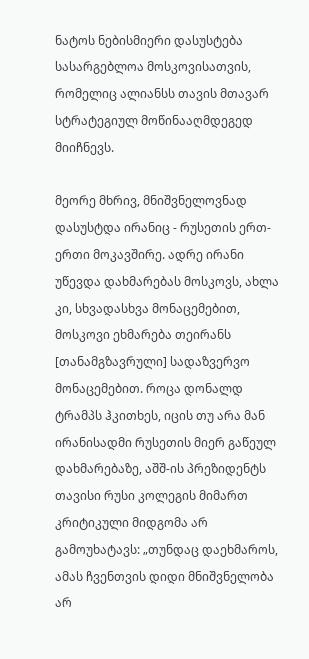ნატოს ნებისმიერი დასუსტება სასარგებლოა მოსკოვისათვის, რომელიც ალიანსს თავის მთავარ სტრატეგიულ მოწინააღმდეგედ მიიჩნევს.

მეორე მხრივ, მნიშვნელოვნად დასუსტდა ირანიც - რუსეთის ერთ-ერთი მოკავშირე. ადრე ირანი უწევდა დახმარებას მოსკოვს, ახლა კი, სხვადასხვა მონაცემებით, მოსკოვი ეხმარება თეირანს [თანამგზავრული] სადაზვერვო მონაცემებით. როცა დონალდ ტრამპს ჰკითხეს, იცის თუ არა მან ირანისადმი რუსეთის მიერ გაწეულ დახმარებაზე, აშშ-ის პრეზიდენტს თავისი რუსი კოლეგის მიმართ კრიტიკული მიდგომა არ გამოუხატავს: „თუნდაც დაეხმაროს, ამას ჩვენთვის დიდი მნიშვნელობა არ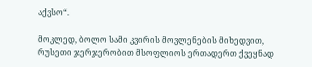აქვსო“.

მოკლედ, ბოლო სამი კვირის მოვლენების მიხედვით, რუსეთი ჯერჯერობით მსოფლიოს ერთადერთ ქვეყნად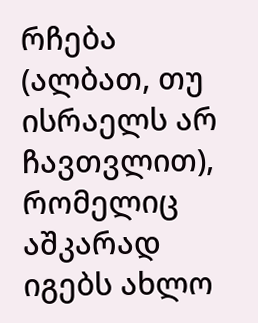რჩება (ალბათ, თუ ისრაელს არ ჩავთვლით), რომელიც აშკარად იგებს ახლო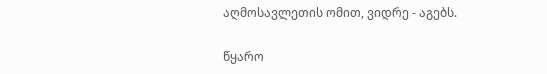აღმოსავლეთის ომით, ვიდრე - აგებს.

წყარო